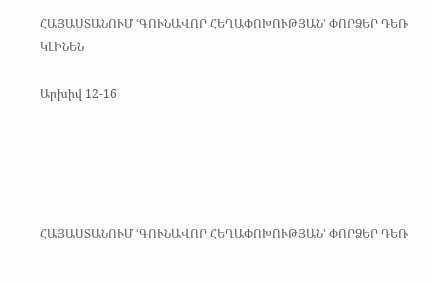ՀԱՅԱՍՏԱՆՈՒՄ ՙԳՈՒՆԱՎՈՐ ՀԵՂԱՓՈԽՈՒԹՅԱՆ՚ ՓՈՐՁԵՐ ԴԵՌ ԿԼԻՆԵՆ

Արխիվ 12-16





ՀԱՅԱՍՏԱՆՈՒՄ ՙԳՈՒՆԱՎՈՐ ՀԵՂԱՓՈԽՈՒԹՅԱՆ՚ ՓՈՐՁԵՐ ԴԵՌ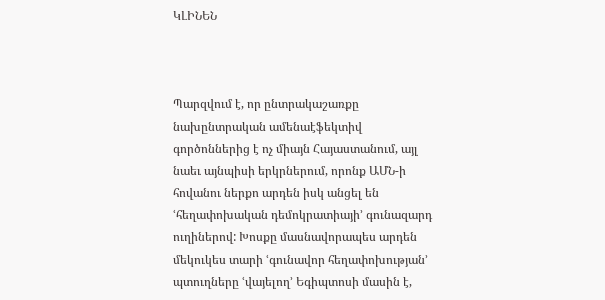ԿԼԻՆԵՆ



Պարզվում է, որ ընտրակաշառքը նախընտրական ամենաէֆեկտիվ գործոններից է ոչ միայն Հայաստանում, այլ նաեւ այնպիսի երկրներում, որոնք ԱՄՆ-ի հովանու ներքո արդեն իսկ անցել են ՙհեղափոխական դեմոկրատիայի՚ գունազարդ ուղիներով: Խոսքը մասնավորապես արդեն մեկուկես տարի ՙգունավոր հեղափոխության՚ պտուղները ՙվայելող՚ Եգիպտոսի մասին է,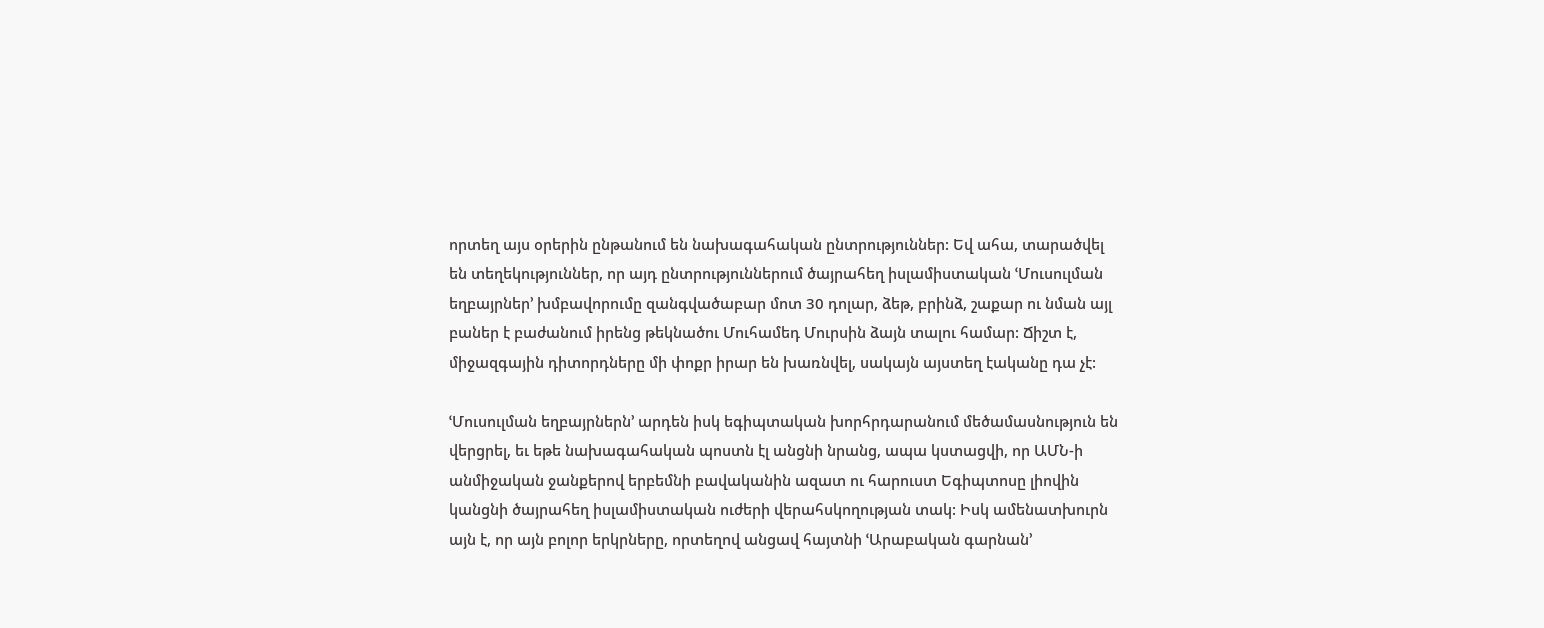որտեղ այս օրերին ընթանում են նախագահական ընտրություններ: Եվ ահա, տարածվել են տեղեկություններ, որ այդ ընտրություններում ծայրահեղ իսլամիստական ՙՄուսուլման եղբայրներ՚ խմբավորումը զանգվածաբար մոտ 30 դոլար, ձեթ, բրինձ, շաքար ու նման այլ բաներ է բաժանում իրենց թեկնածու Մուհամեդ Մուրսին ձայն տալու համար: Ճիշտ է, միջազգային դիտորդները մի փոքր իրար են խառնվել, սակայն այստեղ էականը դա չէ:

ՙՄուսուլման եղբայրներն՚ արդեն իսկ եգիպտական խորհրդարանում մեծամասնություն են վերցրել, եւ եթե նախագահական պոստն էլ անցնի նրանց, ապա կստացվի, որ ԱՄՆ-ի անմիջական ջանքերով երբեմնի բավականին ազատ ու հարուստ Եգիպտոսը լիովին կանցնի ծայրահեղ իսլամիստական ուժերի վերահսկողության տակ: Իսկ ամենատխուրն այն է, որ այն բոլոր երկրները, որտեղով անցավ հայտնի ՙԱրաբական գարնան՚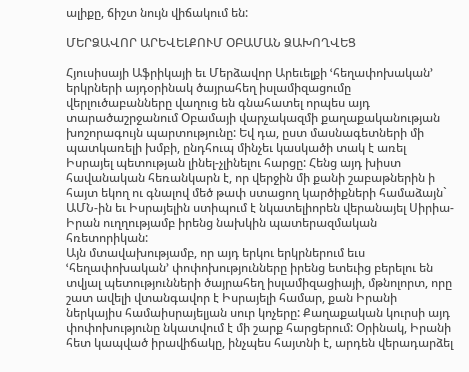ալիքը, ճիշտ նույն վիճակում են:

ՄԵՐՁԱՎՈՐ ԱՐԵՎԵԼՔՈՒՄ ՕԲԱՄԱՆ ՁԱԽՈՂՎԵՑ

Հյուսիսայի Աֆրիկայի եւ Մերձավոր Արեւելքի ՙհեղափոխական՚ երկրների այդօրինակ ծայրահեղ իսլամիզացումը վերլուծաբանները վաղուց են գնահատել որպես այդ տարածաշրջանում Օբամայի վարչակազմի քաղաքականության խոշորագույն պարտությունը: Եվ դա, ըստ մասնագետների մի պատկառելի խմբի, ընդհուպ մինչեւ կասկածի տակ է առել Իսրայել պետության լինել-չլինելու հարցը: Հենց այդ խիստ հավանական հեռանկարն է, որ վերջին մի քանի շաբաթներին ի հայտ եկող ու գնալով մեծ թափ ստացող կարծիքների համաձայն` ԱՄՆ-ին եւ Իսրայելին ստիպում է նկատելիորեն վերանայել Սիրիա-Իրան ուղղությամբ իրենց նախկին պատերազմական հռետորիկան:
Այն մտավախությամբ, որ այդ երկու երկրներում եւս ՙհեղափոխական՚ փոփոխությունները իրենց ետեւից բերելու են տվյալ պետությունների ծայրահեղ իսլամիզացիայի, մթնոլորտ, որը շատ ավելի վտանգավոր է Իսրայելի համար, քան Իրանի ներկայիս համաիսրայելյան սուր կոչերը: Քաղաքական կուրսի այդ փոփոխությունը նկատվում է մի շարք հարցերում: Օրինակ, Իրանի հետ կապված իրավիճակը, ինչպես հայտնի է, արդեն վերադարձել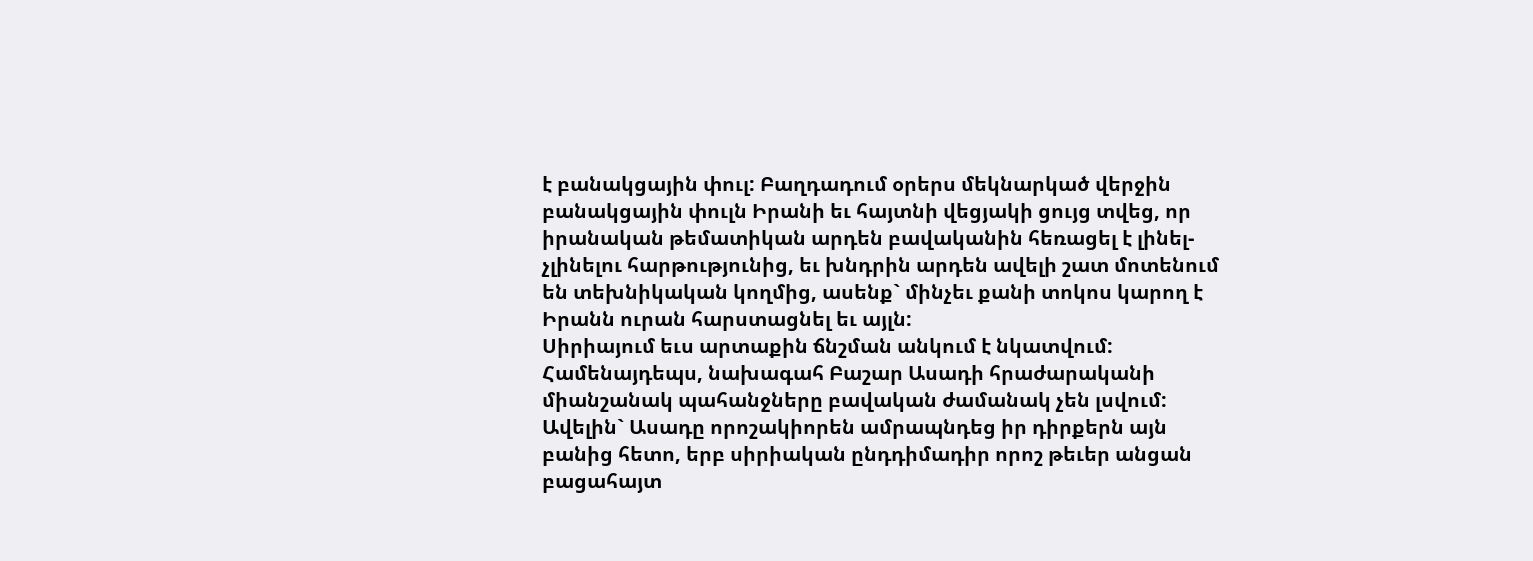է բանակցային փուլ: Բաղդադում օրերս մեկնարկած վերջին բանակցային փուլն Իրանի եւ հայտնի վեցյակի ցույց տվեց, որ իրանական թեմատիկան արդեն բավականին հեռացել է լինել-չլինելու հարթությունից, եւ խնդրին արդեն ավելի շատ մոտենում են տեխնիկական կողմից, ասենք` մինչեւ քանի տոկոս կարող է Իրանն ուրան հարստացնել եւ այլն:
Սիրիայում եւս արտաքին ճնշման անկում է նկատվում: Համենայդեպս, նախագահ Բաշար Ասադի հրաժարականի միանշանակ պահանջները բավական ժամանակ չեն լսվում: Ավելին` Ասադը որոշակիորեն ամրապնդեց իր դիրքերն այն բանից հետո, երբ սիրիական ընդդիմադիր որոշ թեւեր անցան բացահայտ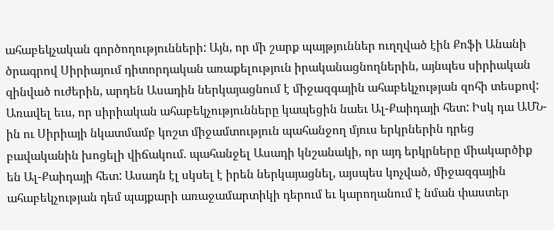ահաբեկչական գործողությունների: Այն, որ մի շարք պայթյուններ ուղղված էին Քոֆի Անանի ծրագրով Սիրիայում դիտորդական առաքելություն իրականացնողներին, այնպես սիրիական զինված ուժերին, արդեն Ասադին ներկայացնում է միջազգային ահաբեկչության զոհի տեսքով: Առավել եւս, որ սիրիական ահաբեկչությունները կապեցին նաեւ Ալ-Քաիդայի հետ: Իսկ դա ԱՄՆ-ին ու Սիրիայի նկատմամբ կոշտ միջամտություն պահանջող մյուս երկրներին դրեց բավականին խոցելի վիճակում. պահանջել Ասադի կնշանակի, որ այդ երկրները միակարծիք են Ալ-Քաիդայի հետ: Ասադն էլ սկսել է իրեն ներկայացնել, այսպես կոչված, միջազգային ահաբեկչության դեմ պայքարի առաջամարտիկի դերում եւ կարողանում է նման փաստեր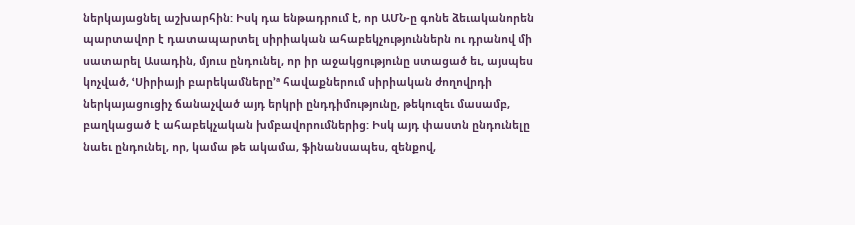ներկայացնել աշխարհին: Իսկ դա ենթադրում է, որ ԱՄՆ-ը գոնե ձեւականորեն պարտավոր է դատապարտել սիրիական ահաբեկչություններն ու դրանով մի սատարել Ասադին, մյուս ընդունել, որ իր աջակցությունը ստացած եւ, այսպես կոչված, ՙՍիրիայի բարեկամները՚ª հավաքներում սիրիական ժողովրդի ներկայացուցիչ ճանաչված այդ երկրի ընդդիմությունը, թեկուզեւ մասամբ, բաղկացած է ահաբեկչական խմբավորումներից: Իսկ այդ փաստն ընդունելը նաեւ ընդունել, որ, կամա թե ակամա, ֆինանսապես, զենքով,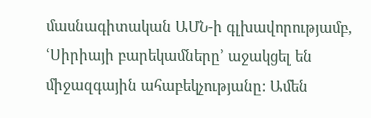մասնագիտական ԱՄՆ-ի գլխավորությամբ, ՙՍիրիայի բարեկամները՚ աջակցել են միջազգային ահաբեկչությանը: Ամեն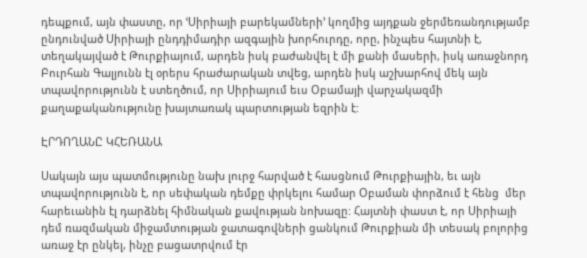դեպքում, այն փաստը, որ ՙՍիրիայի բարեկամների՚ կողմից այդքան ջերմեռանդությամբ ընդունված Սիրիայի ընդդիմադիր ազգային խորհուրդը, որը, ինչպես հայտնի է, տեղակայված է Թուրքիայում, արդեն իսկ բաժանվել է մի քանի մասերի, իսկ առաջնորդ Բուրհան Գալյունն էլ օրերս հրաժարական տվեց, արդեն իսկ աշխարհով մեկ այն տպավորությունն է ստեղծում, որ Սիրիայում եւս Օբամայի վարչակազմի քաղաքականությունը խայտառակ պարտության եզրին է:

ԷՐԴՈՂԱՆԸ ԿՀԵՌԱՆԱ

Սակայն այս պատմությունը նախ լուրջ հարված է հասցնում Թուրքիային, եւ այն տպավորությունն է, որ սեփական դեմքը փրկելու համար Օբաման փորձում է հենց  մեր հարեւանին էլ դարձնել հիմնական քավության նոխազը: Հայտնի փաստ է, որ Սիրիայի դեմ ռազմական միջամտության ջատագովների ցանկում Թուրքիան մի տեսակ բոլորից առաջ էր ընկել, ինչը բացատրվում էր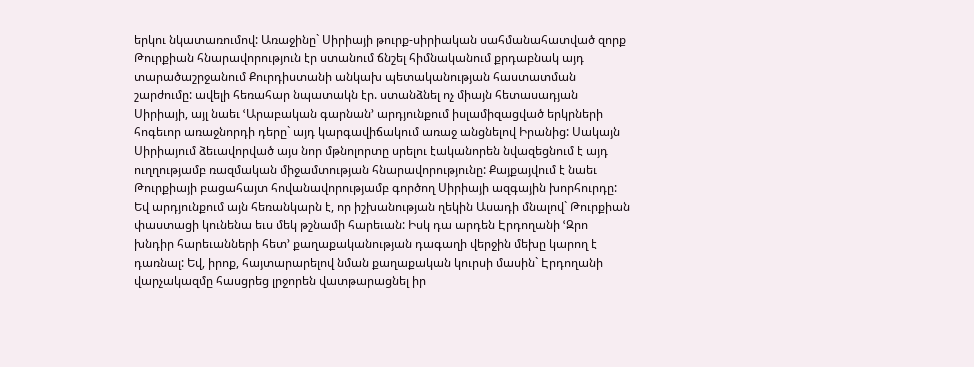երկու նկատառումով: Առաջինը` Սիրիայի թուրք-սիրիական սահմանահատված զորք Թուրքիան հնարավորություն էր ստանում ճնշել հիմնականում քրդաբնակ այդ տարածաշրջանում Քուրդիստանի անկախ պետականության հաստատման շարժումը: ավելի հեռահար նպատակն էր. ստանձնել ոչ միայն հետասադյան Սիրիայի, այլ նաեւ ՙԱրաբական գարնան՚ արդյունքում իսլամիզացված երկրների հոգեւոր առաջնորդի դերը` այդ կարգավիճակում առաջ անցնելով Իրանից: Սակայն Սիրիայում ձեւավորված այս նոր մթնոլորտը սրելու էականորեն նվազեցնում է այդ ուղղությամբ ռազմական միջամտության հնարավորությունը: Քայքայվում է նաեւ Թուրքիայի բացահայտ հովանավորությամբ գործող Սիրիայի ազգային խորհուրդը: Եվ արդյունքում այն հեռանկարն է, որ իշխանության ղեկին Ասադի մնալով` Թուրքիան փաստացի կունենա եւս մեկ թշնամի հարեւան: Իսկ դա արդեն Էրդողանի ՙԶրո խնդիր հարեւանների հետ՚ քաղաքականության դագաղի վերջին մեխը կարող է դառնալ: Եվ, իրոք, հայտարարելով նման քաղաքական կուրսի մասին` Էրդողանի վարչակազմը հասցրեց լրջորեն վատթարացնել իր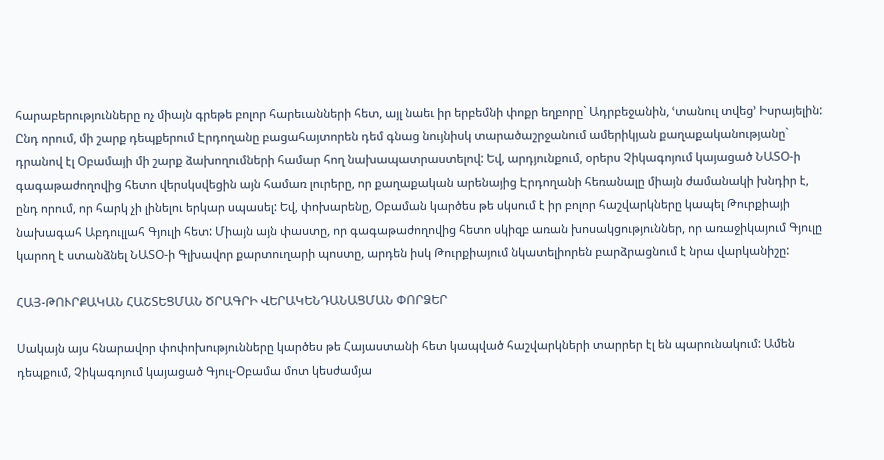հարաբերությունները ոչ միայն գրեթե բոլոր հարեւանների հետ, այլ նաեւ իր երբեմնի փոքր եղբորը` Ադրբեջանին, ՙտանուլ տվեց՚ Իսրայելին: Ընդ որում, մի շարք դեպքերում Էրդողանը բացահայտորեն դեմ գնաց նույնիսկ տարածաշրջանում ամերիկյան քաղաքականությանը` դրանով էլ Օբամայի մի շարք ձախողումների համար հող նախապատրաստելով: Եվ, արդյունքում, օրերս Չիկագոյում կայացած ՆԱՏՕ-ի գագաթաժողովից հետո վերսկսվեցին այն համառ լուրերը, որ քաղաքական արենայից Էրդողանի հեռանալը միայն ժամանակի խնդիր է, ընդ որում, որ հարկ չի լինելու երկար սպասել: Եվ, փոխարենը, Օբաման կարծես թե սկսում է իր բոլոր հաշվարկները կապել Թուրքիայի նախագահ Աբդուլլահ Գյուլի հետ: Միայն այն փաստը, որ գագաթաժողովից հետո սկիզբ առան խոսակցություններ, որ առաջիկայում Գյուլը կարող է ստանձնել ՆԱՏՕ-ի Գլխավոր քարտուղարի պոստը, արդեն իսկ Թուրքիայում նկատելիորեն բարձրացնում է նրա վարկանիշը:

ՀԱՅ-ԹՈՒՐՔԱԿԱՆ ՀԱՇՏԵՑՄԱՆ ԾՐԱԳՐԻ ՎԵՐԱԿԵՆԴԱՆԱՑՄԱՆ ՓՈՐՁԵՐ

Սակայն այս հնարավոր փոփոխությունները կարծես թե Հայաստանի հետ կապված հաշվարկների տարրեր էլ են պարունակում: Ամեն դեպքում, Չիկագոյում կայացած Գյուլ-Օբամա մոտ կեսժամյա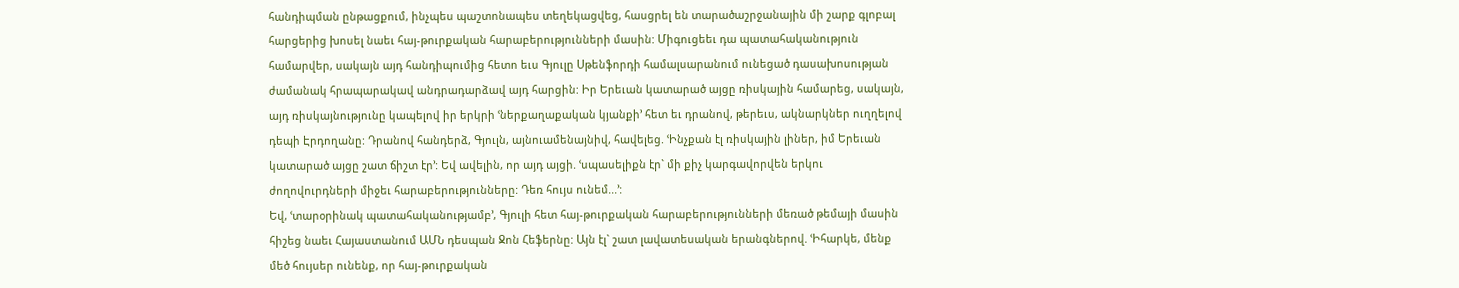հանդիպման ընթացքում, ինչպես պաշտոնապես տեղեկացվեց, հասցրել են տարածաշրջանային մի շարք գլոբալ հարցերից խոսել նաեւ հայ-թուրքական հարաբերությունների մասին: Միգուցեեւ դա պատահականություն համարվեր, սակայն այդ հանդիպումից հետո եւս Գյուլը Սթենֆորդի համալսարանում ունեցած դասախոսության ժամանակ հրապարակավ անդրադարձավ այդ հարցին: Իր Երեւան կատարած այցը ռիսկային համարեց, սակայն, այդ ռիսկայնությունը կապելով իր երկրի ՙներքաղաքական կյանքի՚ հետ եւ դրանով, թերեւս, ակնարկներ ուղղելով դեպի Էրդողանը: Դրանով հանդերձ, Գյուլն, այնուամենայնիվ, հավելեց. ՙԻնչքան էլ ռիսկային լիներ, իմ Երեւան կատարած այցը շատ ճիշտ էր՚: Եվ ավելին, որ այդ այցի. ՙսպասելիքն էր` մի քիչ կարգավորվեն երկու ժողովուրդների միջեւ հարաբերությունները: Դեռ հույս ունեմ...՚:
Եվ, ՙտարօրինակ պատահականությամբ՚, Գյուլի հետ հայ-թուրքական հարաբերությունների մեռած թեմայի մասին հիշեց նաեւ Հայաստանում ԱՄՆ դեսպան Ջոն Հեֆերնը: Այն էլ` շատ լավատեսական երանգներով. ՙԻհարկե, մենք մեծ հույսեր ունենք, որ հայ-թուրքական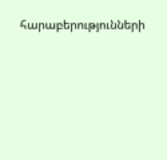հարաբերությունների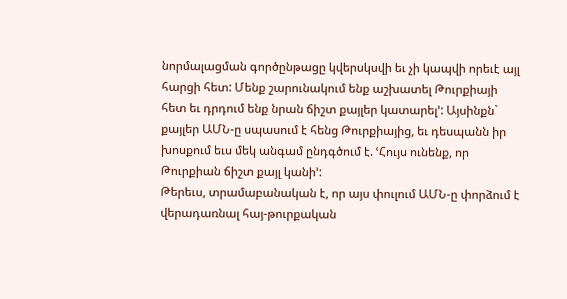նորմալացման գործընթացը կվերսկսվի եւ չի կապվի որեւէ այլ հարցի հետ: Մենք շարունակում ենք աշխատել Թուրքիայի հետ եւ դրդում ենք նրան ճիշտ քայլեր կատարել՚: Այսինքն` քայլեր ԱՄՆ-ը սպասում է հենց Թուրքիայից, եւ դեսպանն իր խոսքում եւս մեկ անգամ ընդգծում է. ՙՀույս ունենք, որ Թուրքիան ճիշտ քայլ կանի՚:
Թերեւս, տրամաբանական է, որ այս փուլում ԱՄՆ-ը փորձում է վերադառնալ հայ-թուրքական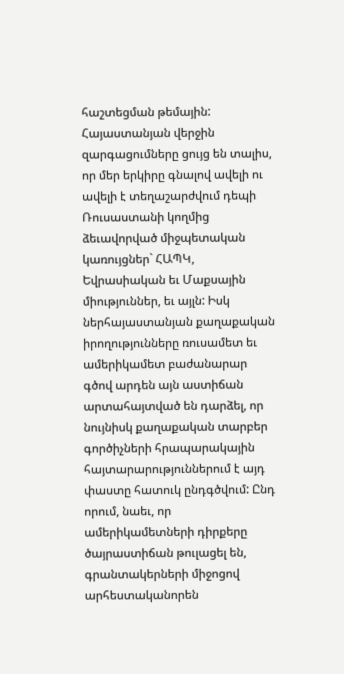հաշտեցման թեմային: Հայաստանյան վերջին զարգացումները ցույց են տալիս, որ մեր երկիրը գնալով ավելի ու ավելի է տեղաշարժվում դեպի Ռուսաստանի կողմից ձեւավորված միջպետական կառույցներ` ՀԱՊԿ, Եվրասիական եւ Մաքսային միություններ, եւ այլն: Իսկ ներհայաստանյան քաղաքական իրողությունները ռուսամետ եւ ամերիկամետ բաժանարար գծով արդեն այն աստիճան արտահայտված են դարձել, որ նույնիսկ քաղաքական տարբեր գործիչների հրապարակային հայտարարություններում է այդ փաստը հատուկ ընդգծվում: Ընդ որում, նաեւ, որ ամերիկամետների դիրքերը ծայրաստիճան թուլացել են, գրանտակերների միջոցով արհեստականորեն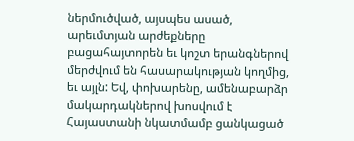ներմուծված, այսպես ասած, արեւմտյան արժեքները բացահայտորեն եւ կոշտ երանգներով մերժվում են հասարակության կողմից, եւ այլն: Եվ, փոխարենը, ամենաբարձր մակարդակներով խոսվում է Հայաստանի նկատմամբ ցանկացած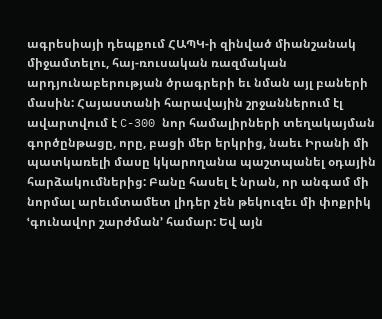ագրեսիայի դեպքում ՀԱՊԿ-ի զինված միանշանակ միջամտելու, հայ-ռուսական ռազմական արդյունաբերության ծրագրերի եւ նման այլ բաների մասին: Հայաստանի հարավային շրջաններում էլ ավարտվում է C-300 նոր համալիրների տեղակայման գործընթացը, որը, բացի մեր երկրից, նաեւ Իրանի մի պատկառելի մասը կկարողանա պաշտպանել օդային հարձակումներից: Բանը հասել է նրան, որ անգամ մի նորմալ արեւմտամետ լիդեր չեն թեկուզեւ մի փոքրիկ ՙգունավոր շարժման՚ համար: Եվ այն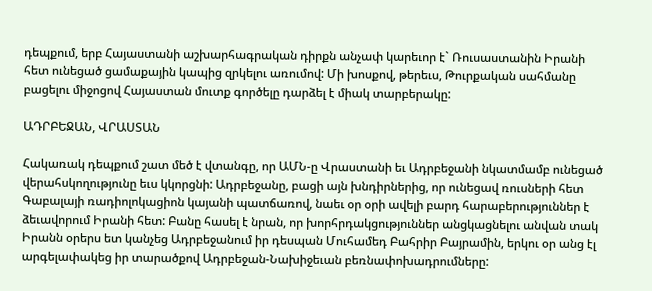դեպքում, երբ Հայաստանի աշխարհագրական դիրքն անչափ կարեւոր է` Ռուսաստանին Իրանի հետ ունեցած ցամաքային կապից զրկելու առումով: Մի խոսքով, թերեւս, Թուրքական սահմանը բացելու միջոցով Հայաստան մուտք գործելը դարձել է միակ տարբերակը:

ԱԴՐԲԵՋԱՆ, ՎՐԱՍՏԱՆ

Հակառակ դեպքում շատ մեծ է վտանգը, որ ԱՄՆ-ը Վրաստանի եւ Ադրբեջանի նկատմամբ ունեցած վերահսկողությունը եւս կկորցնի: Ադրբեջանը, բացի այն խնդիրներից, որ ունեցավ ռուսների հետ Գաբալայի ռադիոլոկացիոն կայանի պատճառով, նաեւ օր օրի ավելի բարդ հարաբերություններ է ձեւավորում Իրանի հետ: Բանը հասել է նրան, որ խորհրդակցություններ անցկացնելու անվան տակ Իրանն օրերս ետ կանչեց Ադրբեջանում իր դեսպան Մուհամեդ Բահրիր Բայրամին, երկու օր անց էլ արգելափակեց իր տարածքով Ադրբեջան-Նախիջեւան բեռնափոխադրումները: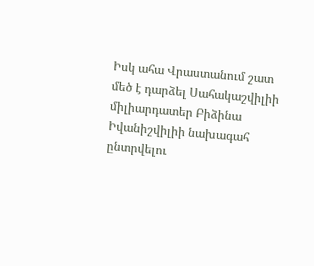Իսկ ահա Վրաստանում շատ մեծ է դարձել Սահակաշվիլիի միլիարդատեր Բիձինա Իվանիշվիլիի նախագահ ընտրվելու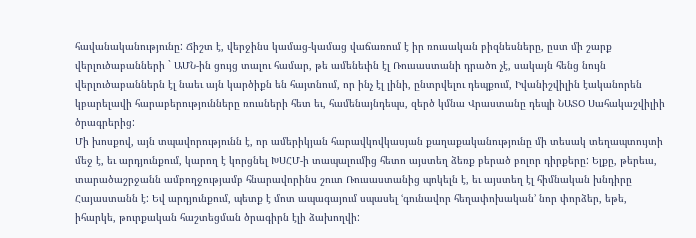հավանականությունը: Ճիշտ է, վերջինս կամաց-կամաց վաճառում է իր ռուսական բիզնեսները, ըստ մի շարք վերլուծաբանների ` ԱՄՆ-ին ցույց տալու համար, թե ամենեւին էլ Ռուսաստանի դրածո չէ, սակայն հենց նույն վերլուծաբաններն էլ նաեւ այն կարծիքն են հայտնում, որ ինչ էլ լինի, ընտրվելու դեպքում, Իվանիշվիլին էականորեն կբարելավի հարաբերությունները ռուսների հետ եւ, համենայնդեպս, զերծ կմնա Վրաստանը դեպի ՆԱՏՕ Սահակաշվիլիի ծրագրերից:
Մի խոսքով, այն տպավորությունն է, որ ամերիկյան հարավկովկասյան քաղաքականությունը մի տեսակ տեղապտույտի մեջ է, եւ արդյունքում, կարող է կորցնել ԽՍՀՄ-ի տապալումից հետո այստեղ ձեռք բերած բոլոր դիրքերը: Ելքը, թերեւս, տարածաշրջանն ամբողջությամբ հնարավորինս շուտ Ռուսաստանից պոկելն է, եւ այստեղ էլ հիմնական խնդիրը Հայաստանն է: Եվ արդյունքում, պետք է մոտ ապագայում սպասել ՙգունավոր հեղափոխական՚ նոր փորձեր, եթե, իհարկե, թուրքական հաշտեցման ծրագիրն էլի ձախողվի: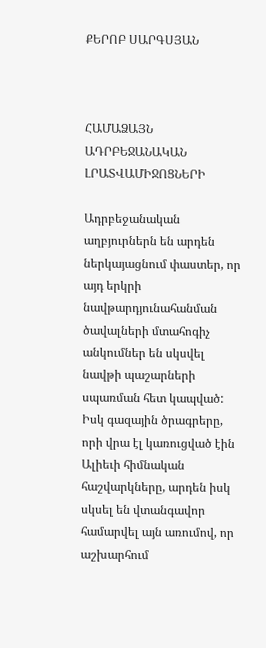ՔԵՐՈԲ ՍԱՐԳՍՅԱՆ



ՀԱՄԱՁԱՅՆ ԱԴՐԲԵՋԱՆԱԿԱՆ ԼՐԱՏՎԱՄԻՋՈՑՆԵՐԻ

Ադրբեջանական աղբյուրներն են արդեն ներկայացնում փաստեր, որ այդ երկրի նավթարդյունահանման ծավալների մտահոգիչ անկումներ են սկսվել նավթի պաշարների սպառման հետ կապված: Իսկ գազային ծրագրերը, որի վրա էլ կառուցված էին Ալիեւի հիմնական հաշվարկները, արդեն իսկ սկսել են վտանգավոր համարվել այն առումով, որ աշխարհում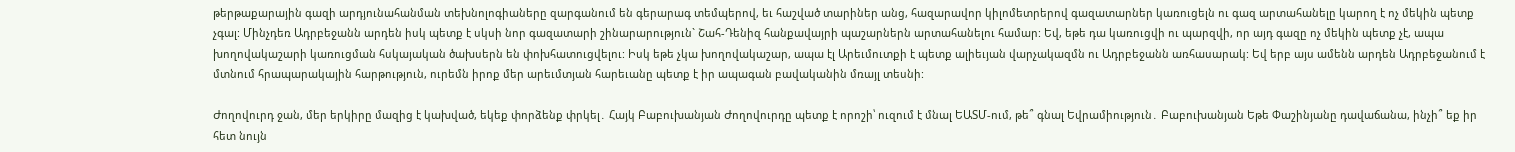թերթաքարային գազի արդյունահանման տեխնոլոգիաները զարգանում են գերարագ տեմպերով, եւ հաշված տարիներ անց, հազարավոր կիլոմետրերով գազատարներ կառուցելն ու գազ արտահանելը կարող է ոչ մեկին պետք չգալ: Մինչդեռ Ադրբեջանն արդեն իսկ պետք է սկսի նոր գազատարի շինարարություն` Շահ-Դենիզ հանքավայրի պաշարներն արտահանելու համար: Եվ, եթե դա կառուցվի ու պարզվի, որ այդ գազը ոչ մեկին պետք չէ, ապա խողովակաշարի կառուցման հսկայական ծախսերն են փոխհատուցվելու: Իսկ եթե չկա խողովակաշար, ապա էլ Արեւմուտքի է պետք ալիեւյան վարչակազմն ու Ադրբեջանն առհասարակ: Եվ երբ այս ամենն արդեն Ադրբեջանում է մտնում հրապարակային հարթություն, ուրեմն իրոք մեր արեւմտյան հարեւանը պետք է իր ապագան բավականին մռայլ տեսնի:

Ժողովուրդ ջան, մեր երկիրը մազից է կախված, եկեք փորձենք փրկել․ Հայկ Բաբուխանյան Ժողովուրդը պետք է որոշի՝ ուզում է մնալ ԵԱՏՄ-ում, թե՞ գնալ Եվրամիություն․ Բաբուխանյան Եթե Փաշինյանը դավաճանա, ինչի՞ եք իր հետ նույն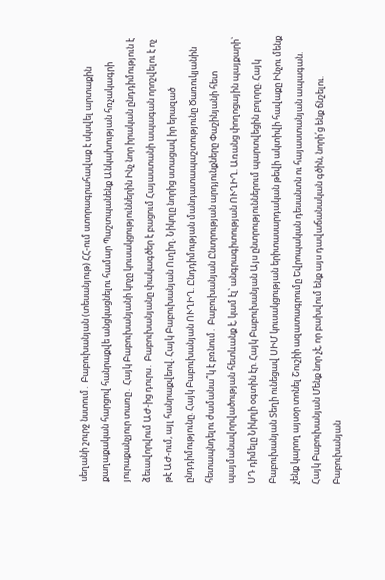սեղանի շուրջ նստում․ Բաբուխանյան (տեսանյութ) ՀՀ-ում ստորագրահավաք է սկսվել արտաքին քաղաքական հարցով հանրաքվե անցկացնելու համար Պաշտպանենք Անկախության հռչակագրի յուրաքանչյուր տառը․ Հայկ Բաբուխանյանի կոչը կուսակցություններին Ինչ նոր իրական ընդդիմություն է ձեւավորվում ԱԺ-ից դուրս․ Բաբուխանյանը փակագծեր է բացում Հայաստանի ապագան որոշվելու է ոչ թէ ԱԺ-ում, այլ հանրաքվեով. Հայկ Բաբուխանյան Ուղիղ. Նիկոլը նորից ստացավ իր երազած ընդդիմությունը. Հայկ Բաբուխանյան ՈՒՂԻՂ. Ընդդիմության մանդատապաշտությունը Ծառուկյանին հետապնդելու ժամանա՞կ է բռնում․ Բաբուխանյան Ընտրության արդյունքները Փաշինյանի հետ պայմանավորվածության հետևանք է, կամ էլ՝ անգրագիտության ՈՒՂԻՂ. Առանց փողոցային պայքարի` ՍԴ դիմելը Նիկոլի օգտին էր. Հայկ Բաբուխանյան Այս ընտրություններում պարտվեցին բոլորը. Հայկ Բաբուխանյան Տեղի ունեցավ ՍԻՄ կուսակցության երիտասարդական թեվի ակտիվի հավաքը Ինչու մենք չենք կարող այսօր տոնել Շուշիի ազատագրումը Եվրոպական դեսանտն ու հայաստանյան ապագան. Հայկ Բաբուխանյան Մենք նոր չէ, որ բախվում ենք այս դավաճանական գծին, նորի՛ց ենք ճնշելու. Բաբուխանյան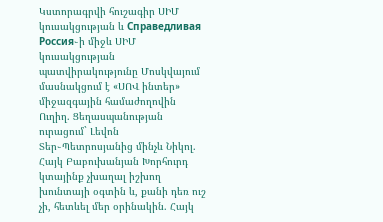Կստորագրվի հուշագիր ՍԻՄ կուսակցության և Справедливая Россия֊ի միջև ՍԻՄ կուսակցության պատվիրակությունը Մոսկվայում մասնակցում է «ՍՈՎ ինտեր» միջազգային համաժողովին Ուղիղ. Ցեղասպանության ուրացում` Լեվոն Տեր֊Պետրոսյանից մինչև Նիկոլ. Հայկ Բաբուխանյան Խորհուրդ կտայինք չխաղալ իշխող խունտայի օգտին և, քանի դեռ ուշ չի, հետևել մեր օրինակին. Հայկ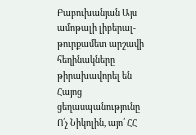Բաբուխանյան Այս ամոթալի լիբերալ-թուրքամետ արշավի հեղինակները թիրախավորել են Հայոց ցեղասպանությունը Ո՛չ Նիկոլին, այո՛ ՀՀ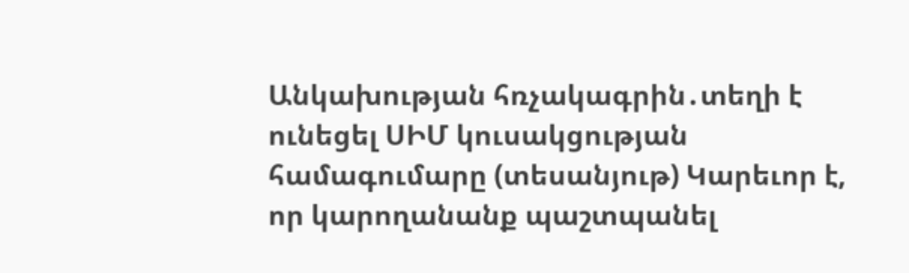Անկախության հռչակագրին․տեղի է ունեցել ՍԻՄ կուսակցության համագումարը (տեսանյութ) Կարեւոր է, որ կարողանանք պաշտպանել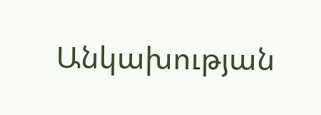Անկախության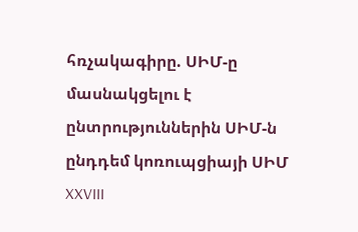հռչակագիրը. ՍԻՄ-ը մասնակցելու է ընտրություններին ՍԻՄ-ն ընդդեմ կոռուպցիայի ՍԻՄ XXVIII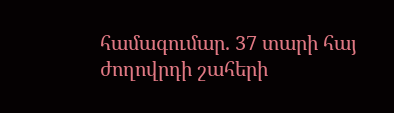համագումար. 37 տարի հայ ժողովրդի շահերի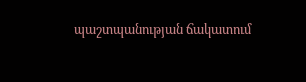պաշտպանության ճակատում